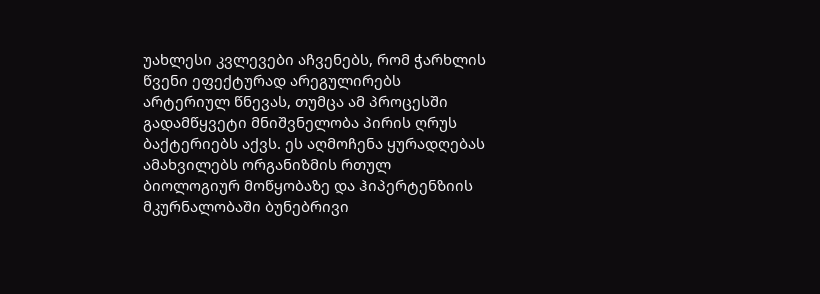უახლესი კვლევები აჩვენებს, რომ ჭარხლის წვენი ეფექტურად არეგულირებს არტერიულ წნევას, თუმცა ამ პროცესში გადამწყვეტი მნიშვნელობა პირის ღრუს ბაქტერიებს აქვს. ეს აღმოჩენა ყურადღებას ამახვილებს ორგანიზმის რთულ ბიოლოგიურ მოწყობაზე და ჰიპერტენზიის მკურნალობაში ბუნებრივი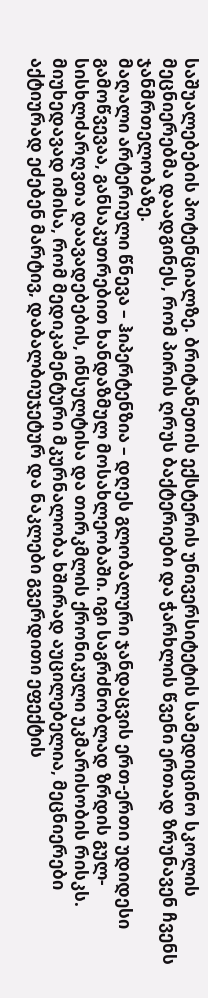საშუალებების პოტენციალზე. ბრიტანეთის ექსტერის უნივერსიტეტის სამედიცინო სკოლის მეცნიერებმა დაადგინეს, რომ პირის ღრუს ბაქტერიები და ჭარხლის წვენი ერთად ზრუნავენ ჩვენს ჯანმრთელობაზე.
მაღალი არტერიული წნევა – ჰიპერტენზია – დღეს გლობალური ჯანდაცვის ერთ-ერთი უდიდესი გამოწვევაა, განსაკუთრებით ხანდაზმულ მოსახლეობაში. იგი საგრძნობლად ზრდის გულ-სისხლძარღვთა დაავადებების, ინსულტისა და თირკმლის ქრონიკული უკმარისობის რისკს. მიუხედავად იმისა, რომ მედიკამენტური მკურნალობა ხშირად აუცილებელია, მეცნიერები აქტიურად ეძებენ მარტივ, დაბალბიუჯეტურ და ნაკლები გვერდითი ეფექტის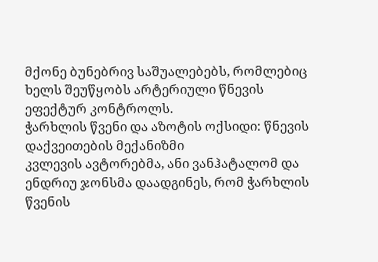მქონე ბუნებრივ საშუალებებს, რომლებიც ხელს შეუწყობს არტერიული წნევის ეფექტურ კონტროლს.
ჭარხლის წვენი და აზოტის ოქსიდი: წნევის დაქვეითების მექანიზმი
კვლევის ავტორებმა, ანი ვანჰატალომ და ენდრიუ ჯონსმა დაადგინეს, რომ ჭარხლის წვენის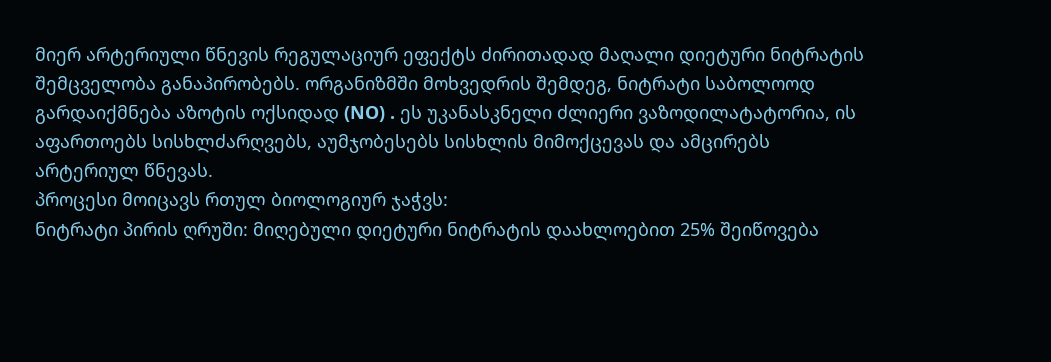მიერ არტერიული წნევის რეგულაციურ ეფექტს ძირითადად მაღალი დიეტური ნიტრატის შემცველობა განაპირობებს. ორგანიზმში მოხვედრის შემდეგ, ნიტრატი საბოლოოდ გარდაიქმნება აზოტის ოქსიდად (NO) . ეს უკანასკნელი ძლიერი ვაზოდილატატორია, ის აფართოებს სისხლძარღვებს, აუმჯობესებს სისხლის მიმოქცევას და ამცირებს არტერიულ წნევას.
პროცესი მოიცავს რთულ ბიოლოგიურ ჯაჭვს:
ნიტრატი პირის ღრუში: მიღებული დიეტური ნიტრატის დაახლოებით 25% შეიწოვება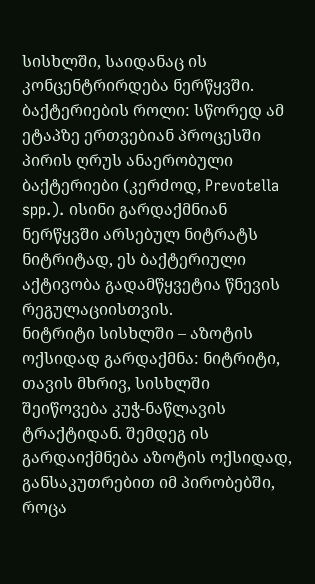სისხლში, საიდანაც ის კონცენტრირდება ნერწყვში.
ბაქტერიების როლი: სწორედ ამ ეტაპზე ერთვებიან პროცესში პირის ღრუს ანაერობული ბაქტერიები (კერძოდ, Prevotella spp.). ისინი გარდაქმნიან ნერწყვში არსებულ ნიტრატს ნიტრიტად, ეს ბაქტერიული აქტივობა გადამწყვეტია წნევის რეგულაციისთვის.
ნიტრიტი სისხლში – აზოტის ოქსიდად გარდაქმნა: ნიტრიტი, თავის მხრივ, სისხლში შეიწოვება კუჭ-ნაწლავის ტრაქტიდან. შემდეგ ის გარდაიქმნება აზოტის ოქსიდად, განსაკუთრებით იმ პირობებში, როცა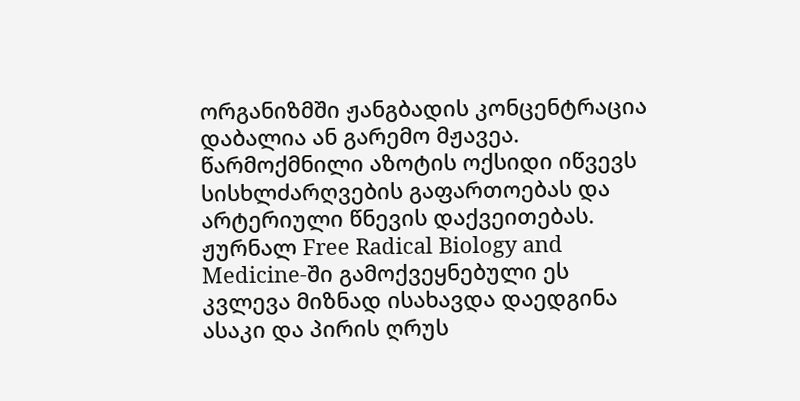ორგანიზმში ჟანგბადის კონცენტრაცია დაბალია ან გარემო მჟავეა. წარმოქმნილი აზოტის ოქსიდი იწვევს სისხლძარღვების გაფართოებას და არტერიული წნევის დაქვეითებას.
ჟურნალ Free Radical Biology and Medicine-ში გამოქვეყნებული ეს კვლევა მიზნად ისახავდა დაედგინა ასაკი და პირის ღრუს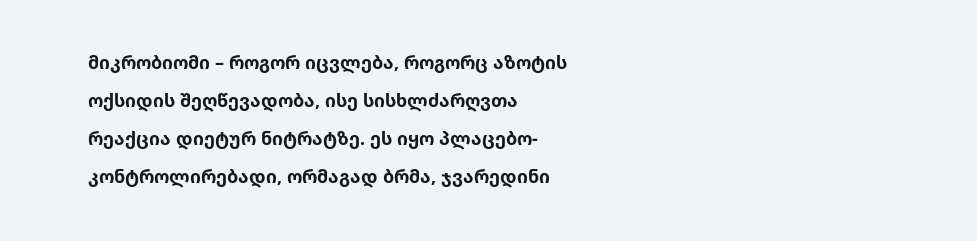მიკრობიომი – როგორ იცვლება, როგორც აზოტის ოქსიდის შეღწევადობა, ისე სისხლძარღვთა რეაქცია დიეტურ ნიტრატზე. ეს იყო პლაცებო-კონტროლირებადი, ორმაგად ბრმა, ჯვარედინი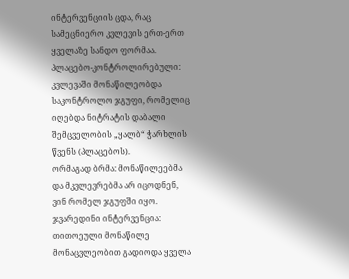ინტერვენციის ცდა, რაც სამეცნიერო კვლევის ერთ-ერთ ყველაზე სანდო ფორმაა.
პლაცებო-კონტროლირებული: კვლევაში მონაწილეობდა საკონტროლო ჯგუფი, რომელიც იღებდა ნიტრატის დაბალი შემცველობის „ყალბ“ ჭარხლის წვენს (პლაცებოს).
ორმაგად ბრმა: მონაწილეებმა და მკვლევრებმა არ იცოდნენ, ვინ რომელ ჯგუფში იყო.
ჯვარედინი ინტერვენცია: თითოეული მონაწილე მონაცვლეობით გადიოდა ყველა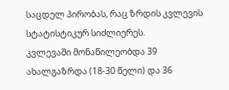საცდელ პირობას, რაც ზრდის კვლევის სტატისტიკურ სიძლიერეს.
კვლევაში მონაწილეობდა 39 ახალგაზრდა (18-30 წელი) და 36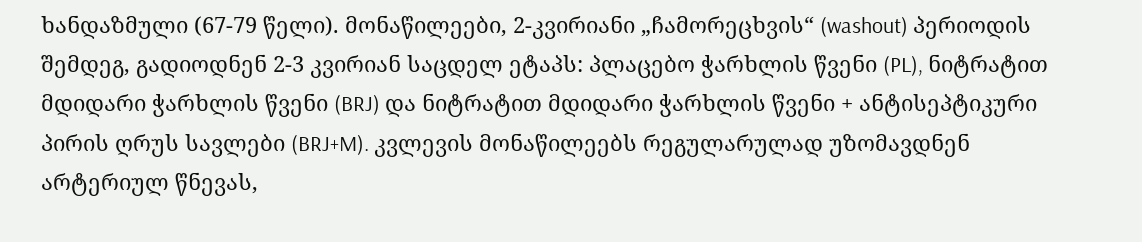ხანდაზმული (67-79 წელი). მონაწილეები, 2-კვირიანი „ჩამორეცხვის“ (washout) პერიოდის შემდეგ, გადიოდნენ 2-3 კვირიან საცდელ ეტაპს: პლაცებო ჭარხლის წვენი (PL), ნიტრატით მდიდარი ჭარხლის წვენი (BRJ) და ნიტრატით მდიდარი ჭარხლის წვენი + ანტისეპტიკური პირის ღრუს სავლები (BRJ+M). კვლევის მონაწილეებს რეგულარულად უზომავდნენ არტერიულ წნევას,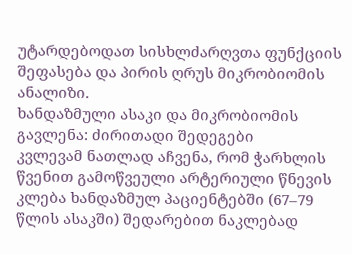უტარდებოდათ სისხლძარღვთა ფუნქციის შეფასება და პირის ღრუს მიკრობიომის ანალიზი.
ხანდაზმული ასაკი და მიკრობიომის გავლენა: ძირითადი შედეგები
კვლევამ ნათლად აჩვენა, რომ ჭარხლის წვენით გამოწვეული არტერიული წნევის კლება ხანდაზმულ პაციენტებში (67–79 წლის ასაკში) შედარებით ნაკლებად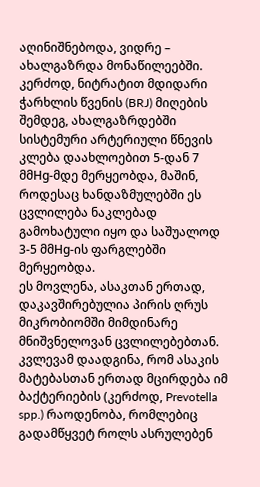აღინიშნებოდა, ვიდრე – ახალგაზრდა მონაწილეებში. კერძოდ, ნიტრატით მდიდარი ჭარხლის წვენის (BRJ) მიღების შემდეგ, ახალგაზრდებში სისტემური არტერიული წნევის კლება დაახლოებით 5-დან 7 მმHg-მდე მერყეობდა, მაშინ, როდესაც ხანდაზმულებში ეს ცვლილება ნაკლებად გამოხატული იყო და საშუალოდ 3-5 მმHg-ის ფარგლებში მერყეობდა.
ეს მოვლენა, ასაკთან ერთად, დაკავშირებულია პირის ღრუს მიკრობიომში მიმდინარე მნიშვნელოვან ცვლილებებთან. კვლევამ დაადგინა, რომ ასაკის მატებასთან ერთად მცირდება იმ ბაქტერიების (კერძოდ, Prevotella spp.) რაოდენობა, რომლებიც გადამწყვეტ როლს ასრულებენ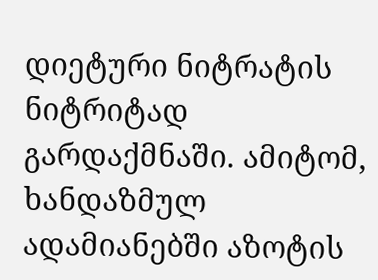დიეტური ნიტრატის ნიტრიტად გარდაქმნაში. ამიტომ, ხანდაზმულ ადამიანებში აზოტის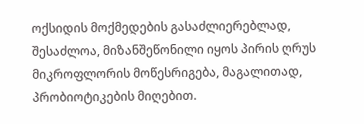ოქსიდის მოქმედების გასაძლიერებლად, შესაძლოა, მიზანშეწონილი იყოს პირის ღრუს მიკროფლორის მოწესრიგება, მაგალითად, პრობიოტიკების მიღებით.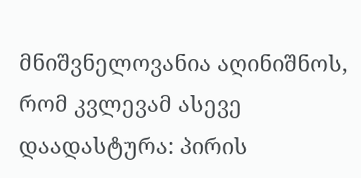მნიშვნელოვანია აღინიშნოს, რომ კვლევამ ასევე დაადასტურა: პირის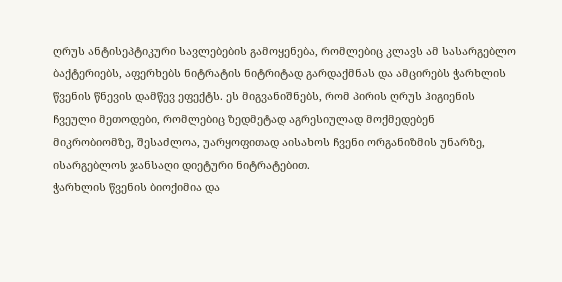ღრუს ანტისეპტიკური სავლებების გამოყენება, რომლებიც კლავს ამ სასარგებლო ბაქტერიებს, აფერხებს ნიტრატის ნიტრიტად გარდაქმნას და ამცირებს ჭარხლის წვენის წნევის დამწევ ეფექტს. ეს მიგვანიშნებს, რომ პირის ღრუს ჰიგიენის ჩვეული მეთოდები, რომლებიც ზედმეტად აგრესიულად მოქმედებენ მიკრობიომზე, შესაძლოა, უარყოფითად აისახოს ჩვენი ორგანიზმის უნარზე, ისარგებლოს ჯანსაღი დიეტური ნიტრატებით.
ჭარხლის წვენის ბიოქიმია და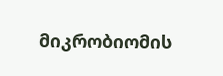მიკრობიომის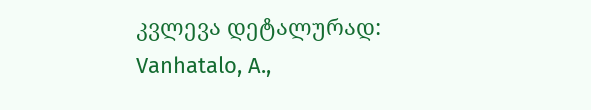კვლევა დეტალურად:
Vanhatalo, A.,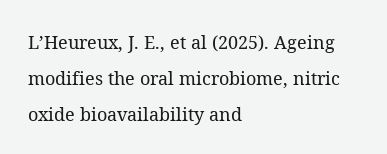L’Heureux, J. E., et al (2025). Ageing modifies the oral microbiome, nitric oxide bioavailability and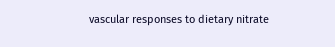vascular responses to dietary nitrate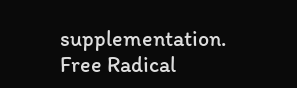supplementation. Free Radical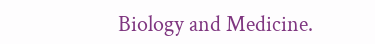Biology and Medicine.